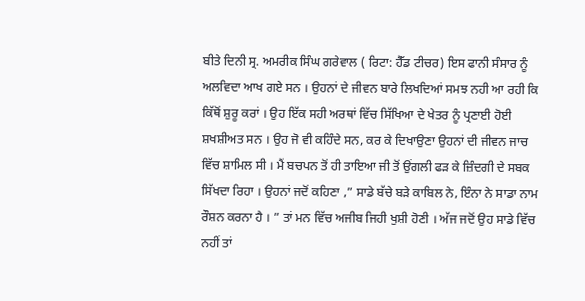ਬੀਤੇ ਦਿਨੀ ਸ੍ਰ. ਅਮਰੀਕ ਸਿੰਘ ਗਰੇਵਾਲ ( ਰਿਟਾ: ਹੈੱਡ ਟੀਚਰ) ਇਸ ਫਾਨੀ ਸੰਸਾਰ ਨੂੰ ਅਲਵਿਦਾ ਆਖ ਗਏ ਸਨ । ਉਹਨਾਂ ਦੇ ਜੀਵਨ ਬਾਰੇ ਲਿਖਦਿਆਂ ਸਮਝ ਨਹੀ ਆ ਰਹੀ ਕਿ ਕਿੱਥੋਂ ਸ਼ੁਰੂ ਕਰਾਂ । ਉਹ ਇੱਕ ਸਹੀ ਅਰਥਾਂ ਵਿੱਚ ਸਿੱਖਿਆ ਦੇ ਖੇਤਰ ਨੂੰ ਪ੍ਰਣਾਈ ਹੋਈ ਸ਼ਖਸ਼ੀਅਤ ਸਨ । ਉਹ ਜੋ ਵੀ ਕਹਿੰਦੇ ਸਨ, ਕਰ ਕੇ ਦਿਖਾਉਣਾ ਉਹਨਾਂ ਦੀ ਜੀਵਨ ਜਾਚ ਵਿੱਚ ਸ਼ਾਮਿਲ ਸੀ । ਮੈਂ ਬਚਪਨ ਤੋਂ ਹੀ ਤਾਇਆ ਜੀ ਤੋਂ ਉਂਗਲੀ ਫੜ ਕੇ ਜ਼ਿੰਦਗੀ ਦੇ ਸਬਕ ਸਿੱਖਦਾ ਰਿਹਾ । ਉਹਨਾਂ ਜਦੋਂ ਕਹਿਣਾ ,” ਸਾਡੇ ਬੱਚੇ ਬੜੇ ਕਾਬਿਲ ਨੇ, ਇੰਨਾ ਨੇ ਸਾਡਾ ਨਾਮ ਰੌਸ਼ਨ ਕਰਨਾ ਹੈ । ” ਤਾਂ ਮਨ ਵਿੱਚ ਅਜੀਬ ਜਿਹੀ ਖੁਸ਼ੀ ਹੋਣੀ । ਅੱਜ ਜਦੋਂ ਉਹ ਸਾਡੇ ਵਿੱਚ ਨਹੀਂ ਤਾਂ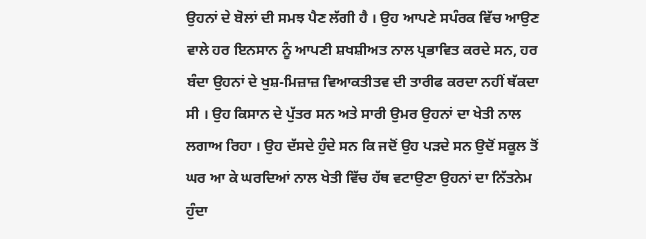ਉਹਨਾਂ ਦੇ ਬੋਲਾਂ ਦੀ ਸਮਝ ਪੈਣ ਲੱਗੀ ਹੈ । ਉਹ ਆਪਣੇ ਸਪੰਰਕ ਵਿੱਚ ਆਉਣ ਵਾਲੇ ਹਰ ਇਨਸਾਨ ਨੂੰ ਆਪਣੀ ਸ਼ਖਸ਼ੀਅਤ ਨਾਲ ਪ੍ਰਭਾਵਿਤ ਕਰਦੇ ਸਨ, ਹਰ ਬੰਦਾ ਉਹਨਾਂ ਦੇ ਖੁਸ਼-ਮਿਜ਼ਾਜ਼ ਵਿਆਕਤੀਤਵ ਦੀ ਤਾਰੀਫ ਕਰਦਾ ਨਹੀਂ ਥੱਕਦਾ ਸੀ । ਉਹ ਕਿਸਾਨ ਦੇ ਪੁੱਤਰ ਸਨ ਅਤੇ ਸਾਰੀ ਉਮਰ ਉਹਨਾਂ ਦਾ ਖੇਤੀ ਨਾਲ ਲਗਾਅ ਰਿਹਾ । ਉਹ ਦੱਸਦੇ ਹੁੰਦੇ ਸਨ ਕਿ ਜਦੋਂ ਉਹ ਪੜਦੇ ਸਨ ਉਦੋਂ ਸਕੂਲ ਤੋਂ ਘਰ ਆ ਕੇ ਘਰਦਿਆਂ ਨਾਲ ਖੇਤੀ ਵਿੱਚ ਹੱਥ ਵਟਾਉਣਾ ਉਹਨਾਂ ਦਾ ਨਿੱਤਨੇਮ ਹੁੰਦਾ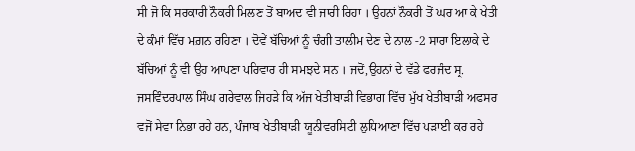ਸੀ ਜੋ ਕਿ ਸਰਕਾਰੀ ਨੌਕਰੀ ਮਿਲਣ ਤੋਂ ਬਾਅਦ ਵੀ ਜਾਰੀ ਰਿਹਾ । ਉਹਨਾਂ ਨੌਕਰੀ ਤੋਂ ਘਰ ਆ ਕੇ ਖੇਤੀ ਦੇ ਕੰਮਾਂ ਵਿੱਚ ਮਗ਼ਨ ਰਹਿਣਾ । ਦੋਵੇਂ ਬੱਚਿਆਂ ਨੂੰ ਚੰਗੀ ਤਾਲੀਮ ਦੇਣ ਦੇ ਨਾਲ -2 ਸਾਰਾ ਇਲਾਕੇ ਦੇ ਬੱਚਿਆਂ ਨੂੰ ਵੀ ਉਹ ਆਪਣਾ ਪਰਿਵਾਰ ਹੀ ਸਮਝਦੇ ਸਨ । ਜਦੋਂ,ਉਹਨਾਂ ਦੇ ਵੱਡੇ ਫਰਜੰਦ ਸ੍ਰ. ਜਸਵਿੰਦਰਪਾਲ ਸਿੰਘ ਗਰੇਵਾਲ ਜਿਹੜੇ ਕਿ ਅੱਜ ਖੇਤੀਬਾੜੀ ਵਿਭਾਗ ਵਿੱਚ ਮੁੱਖ ਖੇਤੀਬਾੜੀ ਅਫਸਰ ਵਜੋਂ ਸੇਵਾ ਨਿਭਾ ਰਹੇ ਹਨ, ਪੰਜਾਬ ਖੇਤੀਬਾੜੀ ਯੂਨੀਵਰਸਿਟੀ ਲੁਧਿਆਣਾ ਵਿੱਚ ਪੜਾਈ ਕਰ ਰਹੇ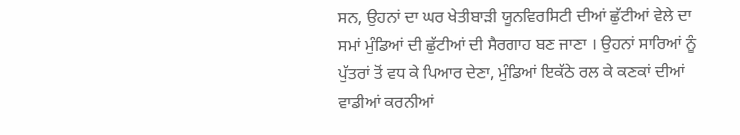ਸਨ, ਉਹਨਾਂ ਦਾ ਘਰ ਖੇਤੀਬਾੜੀ ਯੂਨਵਿਰਸਿਟੀ ਦੀਆਂ ਛੁੱਟੀਆਂ ਵੇਲੇ ਦਾ ਸਮਾਂ ਮੁੰਡਿਆਂ ਦੀ ਛੁੱਟੀਆਂ ਦੀ ਸੈਰਗਾਹ ਬਣ ਜਾਣਾ । ਉਹਨਾਂ ਸਾਰਿਆਂ ਨੂੰ ਪੁੱਤਰਾਂ ਤੋਂ ਵਧ ਕੇ ਪਿਆਰ ਦੇਣਾ, ਮੁੰਡਿਆਂ ਇਕੱਠੇ ਰਲ ਕੇ ਕਣਕਾਂ ਦੀਆਂ ਵਾਡੀਆਂ ਕਰਨੀਆਂ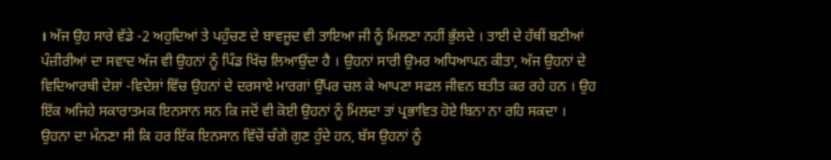। ਅੱਜ ਉਹ ਸਾਰੇ ਵੱਡੇ -2 ਅਹੁਦਿਆਂ ਤੇ ਪਹੁੰਚਣ ਦੇ ਬਾਵਜੂਦ ਵੀ ਤਾਇਆ ਜੀ ਨੂੰ ਮਿਲਣਾ ਨਹੀਂ ਭੁੱਲਦੇ । ਤਾਈ ਦੇ ਹੱਥੀਂ ਬਣੀਆਂ ਪੰਜ਼ੀਰੀਆਂ ਦਾ ਸਵਾਦ ਅੱਜ ਵੀ ਉਹਨਾਂ ਨੂੰ ਪਿੰਡ ਖਿੱਚ ਲਿਆਉਂਦਾ ਹੈ । ਉਹਨਾਂ ਸਾਰੀ ਉਮਰ ਅਧਿਆਪਨ ਕੀਤਾ, ਅੱਜ ਉਹਨਾਂ ਦੇ ਵਿਦਿਆਰਥੀ ਦੇਸ਼ਾਂ -ਵਿਦੇਸ਼ਾਂ ਵਿੱਚ ਉਹਨਾਂ ਦੇ ਦਰਸਾਏ ਮਾਰਗਾਂ ਉੱਪਰ ਚਲ ਕੇ ਆਪਣਾ ਸਫਲ ਜੀਵਨ ਬਤੀਤ ਕਰ ਰਹੇ ਹਨ । ਉਹ ਇੱਕ ਅਜਿਹੇ ਸਕਾਰਾਤਮਕ ਇਨਸਾਨ ਸਨ ਕਿ ਜਦੋਂ ਵੀ ਕੋਈ ਉਹਨਾਂ ਨੂੰ ਮਿਲਦਾ ਤਾਂ ਪ੍ਰਭਾਵਿਤ ਹੋਏ ਬਿਨਾ ਨਾ ਰਹਿ ਸਕਦਾ । ਉਹਨਾ ਦਾ ਮੰਨਣਾ ਸੀ ਕਿ ਹਰ ਇੱਕ ਇਨਸਾਨ ਵਿੱਚੋਂ ਚੰਗੇ ਗੁਣ ਹੁੰਦੇ ਹਨ, ਬੱਸ ਉਹਨਾਂ ਨੂੰ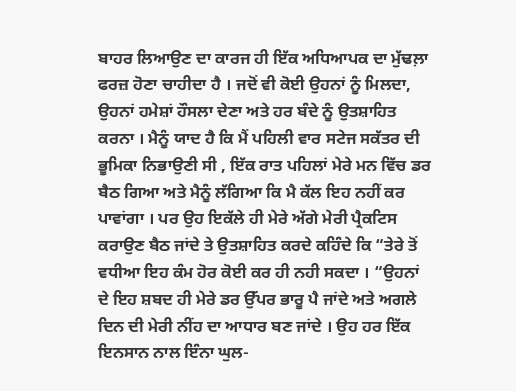ਬਾਹਰ ਲਿਆਉਣ ਦਾ ਕਾਰਜ ਹੀ ਇੱਕ ਅਧਿਆਪਕ ਦਾ ਮੁੱਢਲ਼ਾ ਫਰਜ਼ ਹੋਣਾ ਚਾਹੀਦਾ ਹੈ । ਜਦੋਂ ਵੀ ਕੋਈ ਉਹਨਾਂ ਨੂੰ ਮਿਲਦਾ, ਉਹਨਾਂ ਹਮੇਸ਼ਾਂ ਹੌਸਲਾ ਦੇਣਾ ਅਤੇ ਹਰ ਬੰਦੇ ਨੂੰ ਉਤਸ਼ਾਹਿਤ ਕਰਨਾ । ਮੈਨੂੰ ਯਾਦ ਹੈ ਕਿ ਮੈਂ ਪਹਿਲੀ ਵਾਰ ਸਟੇਜ ਸਕੱਤਰ ਦੀ ਭੂਮਿਕਾ ਨਿਭਾਉਣੀ ਸੀ , ਇੱਕ ਰਾਤ ਪਹਿਲਾਂ ਮੇਰੇ ਮਨ ਵਿੱਚ ਡਰ ਬੈਠ ਗਿਆ ਅਤੇ ਮੈਨੂੰ ਲੱਗਿਆ ਕਿ ਮੈ ਕੱਲ ਇਹ ਨਹੀਂ ਕਰ ਪਾਵਾਂਗਾ । ਪਰ ਉਹ ਇਕੱਲੇ ਹੀ ਮੇਰੇ ਅੱਗੇ ਮੇਰੀ ਪ੍ਰੈਕਟਿਸ ਕਰਾਉਣ ਬੈਠ ਜਾਂਦੇ ਤੇ ਉਤਸ਼ਾਹਿਤ ਕਰਦੇ ਕਹਿੰਦੇ ਕਿ “ਤੇਰੇ ਤੋਂ ਵਧੀਆ ਇਹ ਕੰਮ ਹੋਰ ਕੋਈ ਕਰ ਹੀ ਨਹੀ ਸਕਦਾ । “ਉਹਨਾਂ ਦੇ ਇਹ ਸ਼ਬਦ ਹੀ ਮੇਰੇ ਡਰ ਉੱਪਰ ਭਾਰੂ ਪੈ ਜਾਂਦੇ ਅਤੇ ਅਗਲੇ ਦਿਨ ਦੀ ਮੇਰੀ ਨੀਂਹ ਦਾ ਆਧਾਰ ਬਣ ਜਾਂਦੇ । ਉਹ ਹਰ ਇੱਕ ਇਨਸਾਨ ਨਾਲ ਇੰਨਾ ਘੁਲ-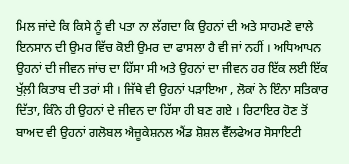ਮਿਲ ਜਾਂਦੇ ਕਿ ਕਿਸੇ ਨੂੰ ਵੀ ਪਤਾ ਨਾ ਲੱਗਦਾ ਕਿ ਉਹਨਾਂ ਦੀ ਅਤੇ ਸਾਹਮਣੇ ਵਾਲੇ ਇਨਸਾਨ ਦੀ ਉਮਰ ਵਿੱਚ ਕੋਈ ਉਮਰ ਦਾ ਫਾਸਲਾ ਹੈ ਵੀ ਜਾਂ ਨਹੀਂ । ਅਧਿਆਪਨ ਉਹਨਾਂ ਦੀ ਜੀਵਨ ਜਾਂਚ ਦਾ ਹਿੱਸਾ ਸੀ ਅਤੇ ਉਹਨਾਂ ਦਾ ਜੀਵਨ ਹਰ ਇੱਕ ਲਈ ਇੱਕ ਖੁੱਲ਼ੀ ਕਿਤਾਬ ਦੀ ਤਰਾਂ ਸੀ । ਜਿੱਥੇ ਵੀ ਉਹਨਾਂ ਪੜਾਇਆ , ਲੋਕਾਂ ਨੇ ਇੰਨਾ ਸਤਿਕਾਰ ਦਿੱਤਾ, ਕਿੰਨੇ ਹੀ ਉਹਨਾਂ ਦੇ ਜੀਵਨ ਦਾ ਹਿੱਸਾ ਹੀ ਬਣ ਗਏ । ਰਿਟਾਇਰ ਹੋਣ ਤੋਂ ਬਾਅਦ ਵੀ ਉਹਨਾਂ ਗਲੋਬਲ ਐਜ਼ੂਕੇਸ਼ਨਲ ਐਂਡ ਸ਼ੋਸ਼ਲ ਵੈੱਲਫੇਅਰ ਸੋਸਾਇਟੀ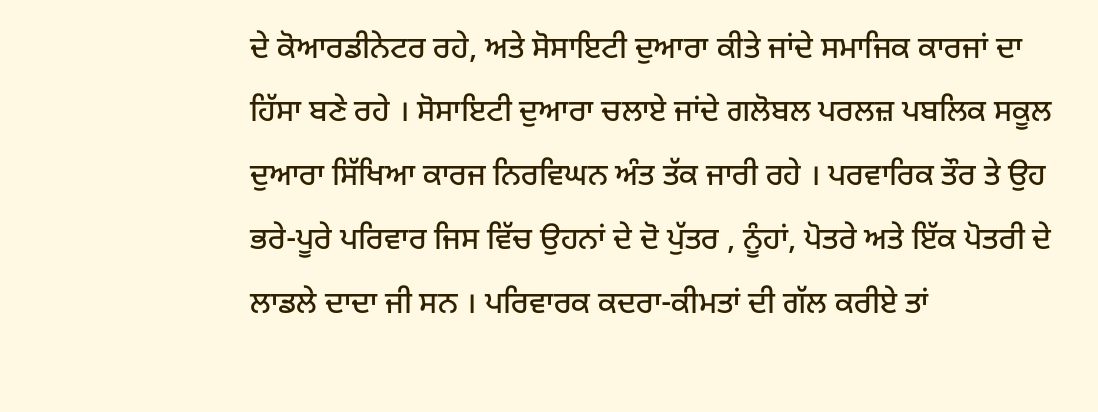ਦੇ ਕੋਆਰਡੀਨੇਟਰ ਰਹੇ, ਅਤੇ ਸੋਸਾਇਟੀ ਦੁਆਰਾ ਕੀਤੇ ਜਾਂਦੇ ਸਮਾਜਿਕ ਕਾਰਜਾਂ ਦਾ ਹਿੱਸਾ ਬਣੇ ਰਹੇ । ਸੋਸਾਇਟੀ ਦੁਆਰਾ ਚਲਾਏ ਜਾਂਦੇ ਗਲੋਬਲ ਪਰਲਜ਼ ਪਬਲਿਕ ਸਕੂਲ ਦੁਆਰਾ ਸਿੱਖਿਆ ਕਾਰਜ ਨਿਰਵਿਘਨ ਅੰਤ ਤੱਕ ਜਾਰੀ ਰਹੇ । ਪਰਵਾਰਿਕ ਤੌਰ ਤੇ ਉਹ ਭਰੇ-ਪੂਰੇ ਪਰਿਵਾਰ ਜਿਸ ਵਿੱਚ ਉਹਨਾਂ ਦੇ ਦੋ ਪੁੱਤਰ , ਨੂੰਹਾਂ, ਪੋਤਰੇ ਅਤੇ ਇੱਕ ਪੋਤਰੀ ਦੇ ਲਾਡਲੇ ਦਾਦਾ ਜੀ ਸਨ । ਪਰਿਵਾਰਕ ਕਦਰਾ-ਕੀਮਤਾਂ ਦੀ ਗੱਲ ਕਰੀਏ ਤਾਂ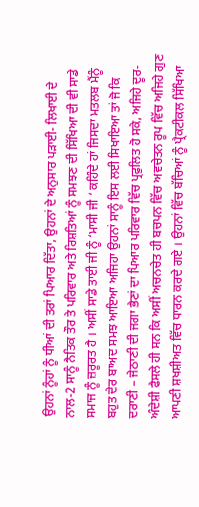ਉਹਨਾਂ ਨੂੰਹਾਂ ਨੂੰ ਧੀਆਂ ਦੀ ਤਰਾਂ ਪਿਆਰ ਦਿੱਤਾ, ਉਹਨਾਂ ਦੇ ਅਨੁਸਾਰ ਪੜਾਈ- ਲਿਖਾਈ ਦੇ ਨਾਲ-2 ਸਾਨੂੰ ਨੈਤਿਕ ਤੌਰ ਤੇ ਪਰਿਵਾਰ ਅਤੇ ਰਿਸ਼ਤਿਆਂ ਨੂੰ ਸਮਝਣ ਦੀ ਸਿੱਖਿਆ ਦੀ ਵੀ ਸਾਡੇ ਸਮਾਜ ਨੂੰ ਜ਼ਰੂਰਤ ਹੈ । ਅਸੀਂ ਸਾਡੇ ਤਾਈ ਜੀ ਨੂੰ ‘ਮਾਸੀ ਜੀ ‘ ਕਹਿੰਦੇ ਹਾਂ ਜਿਸਦਾ ਮਤਲਬ ਮੈਂਨੂੰ ਬਹੁਤ ਦੇਰ ਬਾਅਦ ਸਮਝ ਆਇਆ ਅਜਿਹਾ ਉਹਨਾਂ ਸਾਨੂੰ ਇਸ ਲਈ ਸਿਖਾਇਆ ਤਾਂ ਜੋ ਕਿ ਦਰਾਣੀ – ਜੇਠਾਣੀ ਦੀ ਜਗਾ ਭੈਣਾਂ ਦਾ ਪਿਆਰ ਪਰਿਵਾਰ ਵਿੱਚ ਪ੍ਰਫੁਲਿਤ ਹੋ ਸਕੇ, ਅਜਿਹੇ ਦੂਰ-ਅੰਦੇਸ਼ੀ ਫੈਸਲੇ ਹੀ ਸਨ ਕਿ ਅਸੀਂ ਅਚਨਚੇਤ ਹੀ ਬਚਪਨ ਵਿੱਚ ਅਵਚੇਤਨ ਰੂਪ ਵਿੱਚ ਅਜਿਹੇ ਗੁਣ ਆਪਣੀ ਸ਼ਖਸ਼ੀਅਤ ਵਿੱਚ ਧਾਰਨ ਕਰਦੇ ਗਏ । ਉਹਨਾਂ ਵਿੱਚ ਬੱਚਿਆਂ ਨੂੰ ਪ੍ਰੈਕਟੀਕਲ ਸਿੱਖਿਆ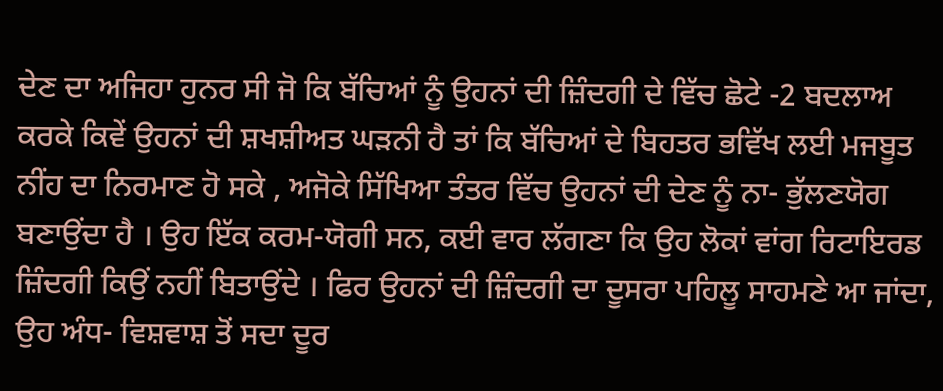ਦੇਣ ਦਾ ਅਜਿਹਾ ਹੁਨਰ ਸੀ ਜੋ ਕਿ ਬੱਚਿਆਂ ਨੂੰ ਉਹਨਾਂ ਦੀ ਜ਼ਿੰਦਗੀ ਦੇ ਵਿੱਚ ਛੋਟੇ -2 ਬਦਲਾਅ ਕਰਕੇ ਕਿਵੇਂ ਉਹਨਾਂ ਦੀ ਸ਼ਖਸ਼ੀਅਤ ਘੜਨੀ ਹੈ ਤਾਂ ਕਿ ਬੱਚਿਆਂ ਦੇ ਬਿਹਤਰ ਭਵਿੱਖ ਲਈ ਮਜਬੂਤ ਨੀਂਹ ਦਾ ਨਿਰਮਾਣ ਹੋ ਸਕੇ , ਅਜੋਕੇ ਸਿੱਖਿਆ ਤੰਤਰ ਵਿੱਚ ਉਹਨਾਂ ਦੀ ਦੇਣ ਨੂੰ ਨਾ- ਭੁੱਲਣਯੋਗ ਬਣਾਉਂਦਾ ਹੈ । ਉਹ ਇੱਕ ਕਰਮ-ਯੋਗੀ ਸਨ, ਕਈ ਵਾਰ ਲੱਗਣਾ ਕਿ ਉਹ ਲੋਕਾਂ ਵਾਂਗ ਰਿਟਾਇਰਡ ਜ਼ਿੰਦਗੀ ਕਿਉਂ ਨਹੀਂ ਬਿਤਾਉਂਦੇ । ਫਿਰ ਉਹਨਾਂ ਦੀ ਜ਼ਿੰਦਗੀ ਦਾ ਦੂਸਰਾ ਪਹਿਲੂ ਸਾਹਮਣੇ ਆ ਜਾਂਦਾ, ਉਹ ਅੰਧ- ਵਿਸ਼ਵਾਸ਼ ਤੋਂ ਸਦਾ ਦੂਰ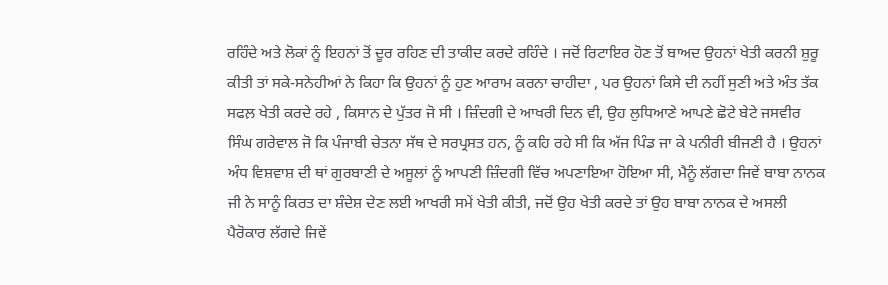ਰਹਿੰਦੇ ਅਤੇ ਲੋਕਾਂ ਨੂੰ ਇਹਨਾਂ ਤੋਂ ਦੂਰ ਰਹਿਣ ਦੀ ਤਾਕੀਦ ਕਰਦੇ ਰਹਿੰਦੇ । ਜਦੋਂ ਰਿਟਾਇਰ ਹੋਣ ਤੋਂ ਬਾਅਦ ਉਹਨਾਂ ਖੇਤੀ ਕਰਨੀ ਸ਼ੁਰੂ ਕੀਤੀ ਤਾਂ ਸਕੇ-ਸਨੇਹੀਆਂ ਨੇ ਕਿਹਾ ਕਿ ਉਹਨਾਂ ਨੂੰ ਹੁਣ ਆਰਾਮ ਕਰਨਾ ਚਾਹੀਦਾ , ਪਰ ਉਹਨਾਂ ਕਿਸੇ ਦੀ ਨਹੀਂ ਸੁਣੀ ਅਤੇ ਅੰਤ ਤੱਕ ਸਫਲ਼ ਖੇਤੀ ਕਰਦੇ ਰਹੇ , ਕਿਸਾਨ ਦੇ ਪੁੱਤਰ ਜੋ ਸੀ । ਜ਼ਿੰਦਗੀ ਦੇ ਆਖਰੀ ਦਿਨ ਵੀ, ਉਹ ਲੁਧਿਆਣੇ ਆਪਣੇ ਛੋਟੇ ਬੇਟੇ ਜਸਵੀਰ ਸਿੰਘ ਗਰੇਵਾਲ ਜੋ ਕਿ ਪੰਜਾਬੀ ਚੇਤਨਾ ਸੱਥ ਦੇ ਸਰਪ੍ਰਸਤ ਹਨ, ਨੂੰ ਕਹਿ ਰਹੇ ਸੀ ਕਿ ਅੱਜ ਪਿੰਡ ਜਾ ਕੇ ਪਨੀਰੀ ਬੀਜਣੀ ਹੈ । ਉਹਨਾਂ ਅੰਧ ਵਿਸ਼ਵਾਸ਼ ਦੀ ਥਾਂ ਗੁਰਬਾਣੀ ਦੇ ਅਸੂਲਾਂ ਨੂੰ ਆਪਣੀ ਜ਼ਿੰਦਗੀ ਵਿੱਚ ਅਪਣਾਇਆ ਹੋਇਆ ਸੀ, ਮੈਨੂੰ ਲੱਗਦਾ ਜਿਵੇਂ ਬਾਬਾ ਨਾਨਕ ਜੀ ਨੇ ਸਾਨੂੰ ਕਿਰਤ ਦਾ ਸ਼ੰਦੇਸ਼ ਦੇਣ ਲਈ ਆਖਰੀ ਸਮੇਂ ਖੇਤੀ ਕੀਤੀ, ਜਦੋਂ ਉਹ ਖੇਤੀ ਕਰਦੇ ਤਾਂ ਉਹ ਬਾਬਾ ਨਾਨਕ ਦੇ ਅਸਲੀ ਪੈਰੋਕਾਰ ਲੱਗਦੇ ਜਿਵੇਂ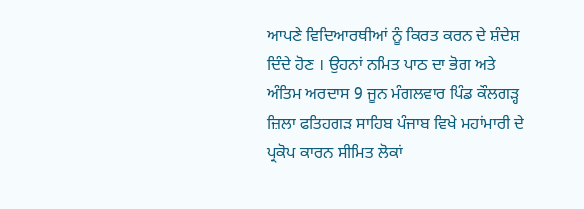ਆਪਣੇ ਵਿਦਿਆਰਥੀਆਂ ਨੂੰ ਕਿਰਤ ਕਰਨ ਦੇ ਸ਼ੰਦੇਸ਼ ਦਿੰਦੇ ਹੋਣ । ਉਹਨਾਂ ਨਮਿਤ ਪਾਠ ਦਾ ਭੋਗ ਅਤੇ ਅੰਤਿਮ ਅਰਦਾਸ 9 ਜੂਨ ਮੰਗਲਵਾਰ ਪਿੰਡ ਕੌਲਗੜ੍ਹ ਜ਼ਿਲਾ ਫਤਿਹਗੜ ਸਾਹਿਬ ਪੰਜਾਬ ਵਿਖੇ ਮਹਾਂਮਾਰੀ ਦੇ ਪ੍ਰਕੋਪ ਕਾਰਨ ਸੀਮਿਤ ਲੋਕਾਂ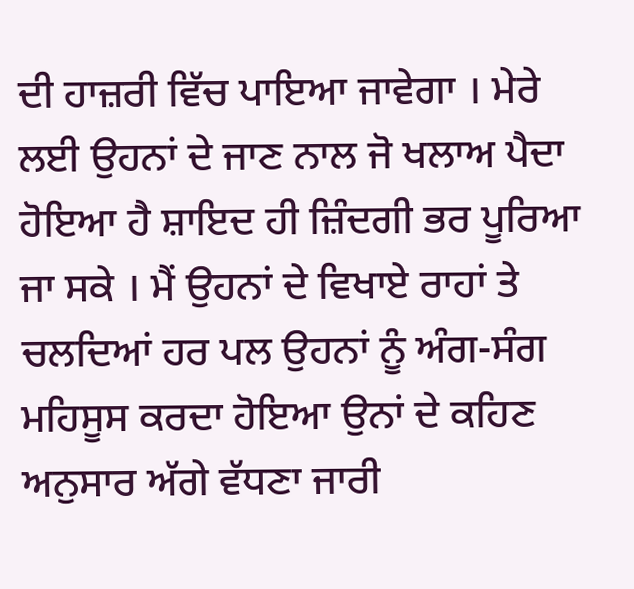ਦੀ ਹਾਜ਼ਰੀ ਵਿੱਚ ਪਾਇਆ ਜਾਵੇਗਾ । ਮੇਰੇ ਲਈ ਉਹਨਾਂ ਦੇ ਜਾਣ ਨਾਲ ਜੋ ਖਲਾਅ ਪੈਦਾ ਹੋਇਆ ਹੈ ਸ਼ਾਇਦ ਹੀ ਜ਼ਿੰਦਗੀ ਭਰ ਪੂਰਿਆ ਜਾ ਸਕੇ । ਮੈਂ ਉਹਨਾਂ ਦੇ ਵਿਖਾਏ ਰਾਹਾਂ ਤੇ ਚਲਦਿਆਂ ਹਰ ਪਲ ਉਹਨਾਂ ਨੂੰ ਅੰਗ-ਸੰਗ ਮਹਿਸੂਸ ਕਰਦਾ ਹੋਇਆ ਉਨਾਂ ਦੇ ਕਹਿਣ ਅਨੁਸਾਰ ਅੱਗੇ ਵੱਧਣਾ ਜਾਰੀ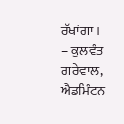ਰੱਖਾਂਗਾ ।
– ਕੁਲਵੰਤ ਗਰੇਵਾਲ, ਐਡਮਿੰਟਨ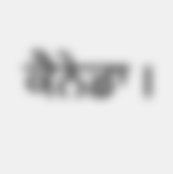ਕੈਨੇਡਾ ।